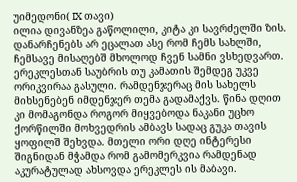უიმედონი( IX თავი)
ილია დივანზეა გაწოლილი, კიტა კი სავრძელში ზის. დანარჩენებს არ ეცალათ ასე რომ ჩემს სახლში, ჩემსავე მისაღებშ მხოლოდ ჩვენ სამნი ვსხედვართ. ერეკლესთან საუბრის თუ კამათის შემდეგ უკვე ორიკვირაა გასული. რამდენჯერაც მის სახელს მიხსენებენ იმდენჯერ თემა გადამაქვს. წინა დღით კი მომაგონდა როგორ მიყვებოდა ნაკანი უცხო ქორწილში მოხვედრის ამბავს სადაც გუკა თავის ყოფილშ შეხვდა. მთელი ორი დღე ინტერესი შიგნიდან მჭამდა რომ გამომერკვია რამდენად აკურატულად ახსოვდა ერეკლეს ის მაბავი.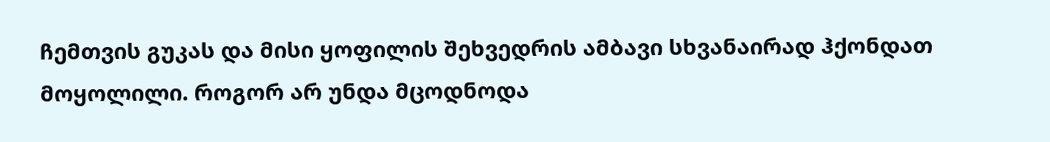ჩემთვის გუკას და მისი ყოფილის შეხვედრის ამბავი სხვანაირად ჰქონდათ მოყოლილი. როგორ არ უნდა მცოდნოდა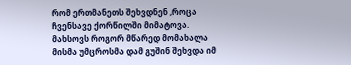რომ ერთმანეთს შეხვდნენ ,როცა ჩვენსავე ქორწილში მიმატოვა. მახსოვს როგორ მწარედ მომახალა მისმა უმცროსმა დამ გუშინ შეხვდა იმ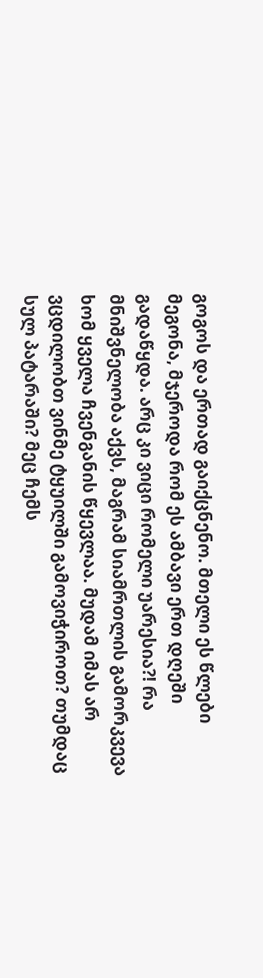გოგოს და ერთად გაიქცნენო. მთელი ეს წლები მეგონა, მჯეროდა რომ ეს ამბავი ერთ დღეში გადაწყდა. არც კი ვიცი რომელი უარესია?! რა მნიშვნელობა აქვს, მაგრამ სიამრთლის გამორკვევა ხომ ყველა ჩვენგანის წყევლაა. მუდამ იმას არ ვცდილობთ ვინმე ტყუილში გამოვიჭიროთ? თუმდაც სულ პატარაში? მეც ჩემს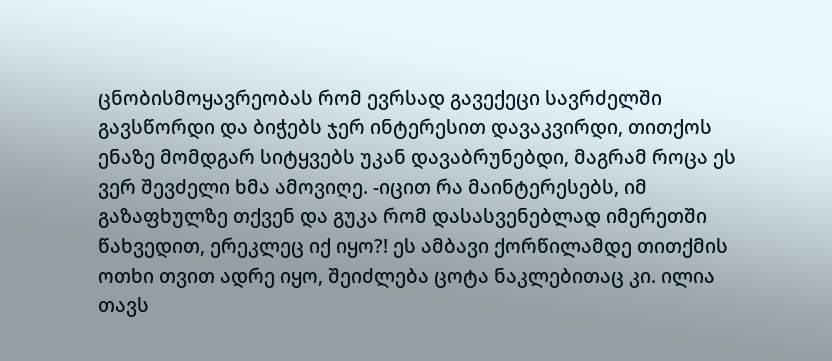ცნობისმოყავრეობას რომ ევრსად გავექეცი სავრძელში გავსწორდი და ბიჭებს ჯერ ინტერესით დავაკვირდი, თითქოს ენაზე მომდგარ სიტყვებს უკან დავაბრუნებდი, მაგრამ როცა ეს ვერ შევძელი ხმა ამოვიღე. -იცით რა მაინტერესებს, იმ გაზაფხულზე თქვენ და გუკა რომ დასასვენებლად იმერეთში წახვედით, ერეკლეც იქ იყო?! ეს ამბავი ქორწილამდე თითქმის ოთხი თვით ადრე იყო, შეიძლება ცოტა ნაკლებითაც კი. ილია თავს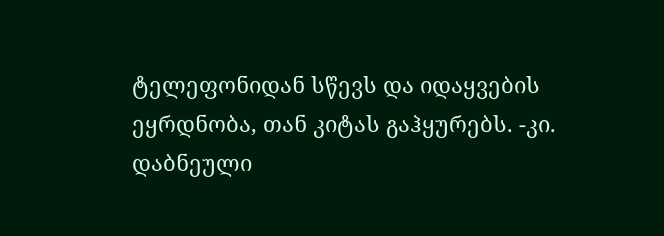ტელეფონიდან სწევს და იდაყვების ეყრდნობა, თან კიტას გაჰყურებს. -კი. დაბნეული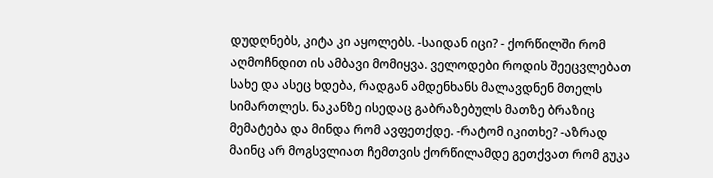დუდღნებს, კიტა კი აყოლებს. -საიდან იცი? - ქორწილში რომ აღმოჩნდით ის ამბავი მომიყვა. ველოდები როდის შეეცვლებათ სახე და ასეც ხდება, რადგან ამდენხანს მალავდნენ მთელს სიმართლეს. ნაკანზე ისედაც გაბრაზებულს მათზე ბრაზიც მემატება და მინდა რომ ავფეთქდე. -რატომ იკითხე? -აზრად მაინც არ მოგსვლიათ ჩემთვის ქორწილამდე გეთქვათ რომ გუკა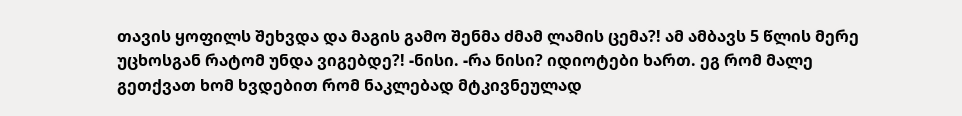თავის ყოფილს შეხვდა და მაგის გამო შენმა ძმამ ლამის ცემა?! ამ ამბავს 5 წლის მერე უცხოსგან რატომ უნდა ვიგებდე?! -ნისი. -რა ნისი? იდიოტები ხართ. ეგ რომ მალე გეთქვათ ხომ ხვდებით რომ ნაკლებად მტკივნეულად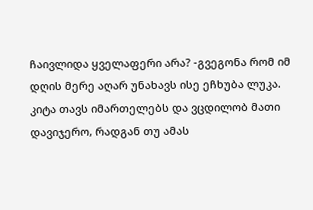ჩაივლიდა ყველაფერი არა? -გვეგონა რომ იმ დღის მერე აღარ უნახავს ისე ეჩხუბა ლუკა. კიტა თავს იმართელებს და ვცდილობ მათი დავიჯერო, რადგან თუ ამას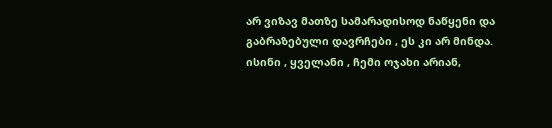არ ვიზავ მათზე სამარადისოდ ნაწყენი და გაბრაზებული დავრჩები , ეს კი არ მინდა. ისინი , ყველანი , ჩემი ოჯახი არიან,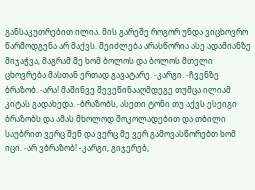განსაკუთრებით ილია. მის გარეშე როგორ უნდა ვიცხოვრო წარმოდგენა არ მაქვს. შეიძლება არასწორია ასე ადამიანზე მიჯაჭვა, მაგრამ მე ხომ ბოლოს და ბოლოს მთელი ცხოვრება მასთან ერთად გავატარე. -კარგი. -ჩვენზე ბრაზობ. -არა! მაშინვე შევეწინააღმდეგე თუმცა ილიამ კიტას გადახედა. -ბრაზობს, ასეთი ტონი თუ აქვს ესეიგი ბრაზობს და ამას მხოლოდ შოკოლადებით და თბილი საუბრით ვერც შენ და ვერც მე ვერ გამოვასწორებთ ხომ იცი. -არ ვბრაზობ! -კარგი, გიჯერებ,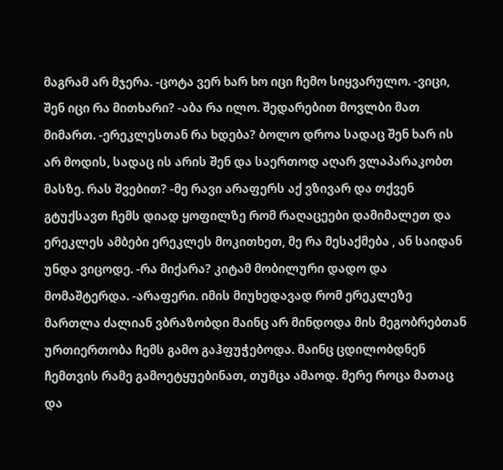მაგრამ არ მჯერა. -ცოტა ვერ ხარ ხო იცი ჩემო სიყვარულო. -ვიცი, შენ იცი რა მითხარი? -აბა რა ილო. შედარებით მოვლბი მათ მიმართ. -ერეკლესთან რა ხდება? ბოლო დროა სადაც შენ ხარ ის არ მოდის, სადაც ის არის შენ და საერთოდ აღარ ვლაპარაკობთ მასზე. რას შვებით? -მე რავი არაფერს აქ ვზივარ და თქვენ გტუქსავთ ჩემს დიად ყოფილზე რომ რაღაცეები დამიმალეთ და ერეკლეს ამბები ერეკლეს მოკითხეთ, მე რა მესაქმება , ან საიდან უნდა ვიცოდე. -რა მიქარა? კიტამ მობილური დადო და მომაშტერდა. -არაფერი. იმის მიუხედავად რომ ერეკლეზე მართლა ძალიან ვბრაზობდი მაინც არ მინდოდა მის მეგობრებთან ურთიერთობა ჩემს გამო გაჰფუჭებოდა. მაინც ცდილობდნენ ჩემთვის რამე გამოეტყუებინათ, თუმცა ამაოდ. მერე როცა მათაც და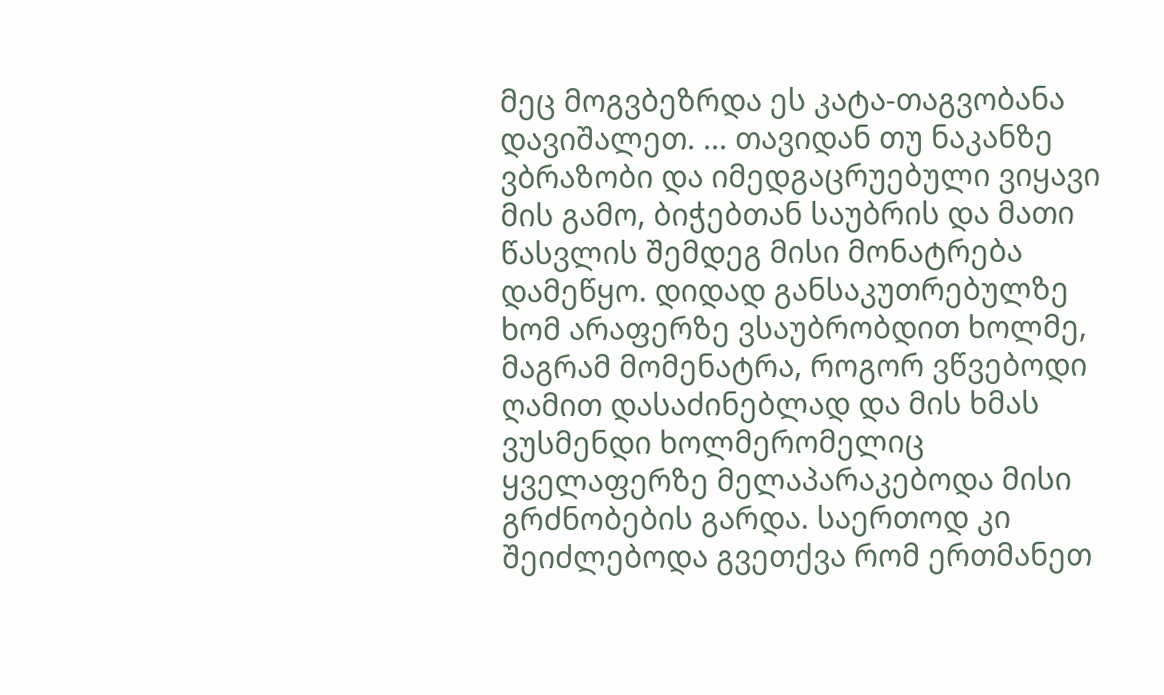მეც მოგვბეზრდა ეს კატა-თაგვობანა დავიშალეთ. ... თავიდან თუ ნაკანზე ვბრაზობი და იმედგაცრუებული ვიყავი მის გამო, ბიჭებთან საუბრის და მათი წასვლის შემდეგ მისი მონატრება დამეწყო. დიდად განსაკუთრებულზე ხომ არაფერზე ვსაუბრობდით ხოლმე, მაგრამ მომენატრა, როგორ ვწვებოდი ღამით დასაძინებლად და მის ხმას ვუსმენდი ხოლმერომელიც ყველაფერზე მელაპარაკებოდა მისი გრძნობების გარდა. საერთოდ კი შეიძლებოდა გვეთქვა რომ ერთმანეთ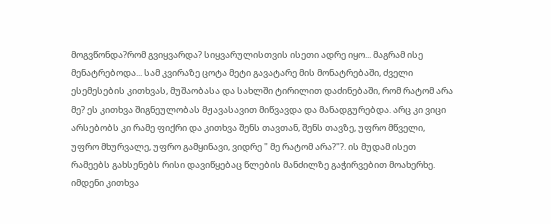მოგვწონდა?რომ გვიყვარდა? სიყვარულისთვის ისეთი ადრე იყო... მაგრამ ისე მენატრებოდა... სამ კვირაზე ცოტა მეტი გავატარე მის მონატრებაში, ძველი ესემესების კითხვას, მუშაობასა და სახლში ტირილით დაძინებაში, რომ რატომ არა მე? ეს კითხვა შიგნეულობას მჟავასავით მიწვავდა და მანადგურებდა. არც კი ვიცი არსებობს კი რამე ფიქრი და კითხვა შენს თავთან, შენს თავზე, უფრო მწველი, უფრო მხურვალე, უფრო გამყინავი, ვიდრე " მე რატომ არა?"?. ის მუდამ ისეთ რამეებს გახსენებს რისი დავიწყებაც წლების მანძილზე გაჭირვებით მოახერხე. იმდენი კითხვა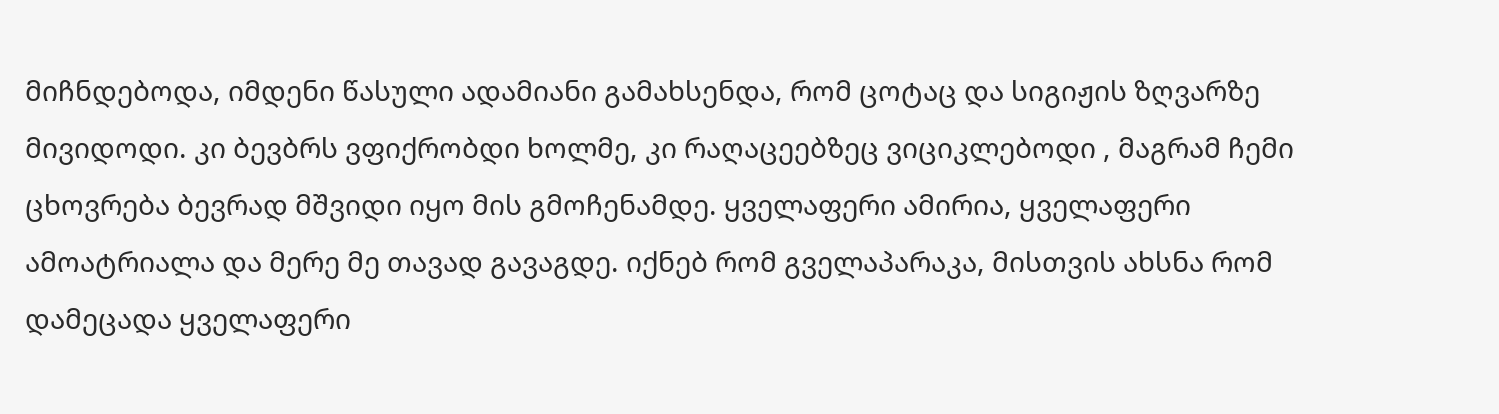მიჩნდებოდა, იმდენი წასული ადამიანი გამახსენდა, რომ ცოტაც და სიგიჟის ზღვარზე მივიდოდი. კი ბევბრს ვფიქრობდი ხოლმე, კი რაღაცეებზეც ვიციკლებოდი , მაგრამ ჩემი ცხოვრება ბევრად მშვიდი იყო მის გმოჩენამდე. ყველაფერი ამირია, ყველაფერი ამოატრიალა და მერე მე თავად გავაგდე. იქნებ რომ გველაპარაკა, მისთვის ახსნა რომ დამეცადა ყველაფერი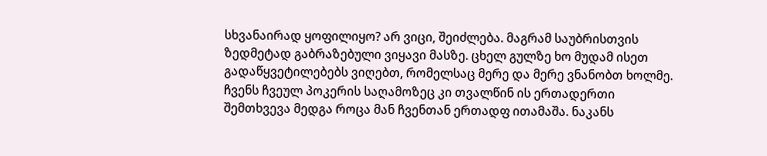სხვანაირად ყოფილიყო? არ ვიცი, შეიძლება. მაგრამ საუბრისთვის ზედმეტად გაბრაზებული ვიყავი მასზე. ცხელ გულზე ხო მუდამ ისეთ გადაწყვეტილებებს ვიღებთ, რომელსაც მერე და მერე ვნანობთ ხოლმე. ჩვენს ჩვეულ პოკერის საღამოზეც კი თვალწინ ის ერთადერთი შემთხვევა მედგა როცა მან ჩვენთან ერთადფ ითამაშა. ნაკანს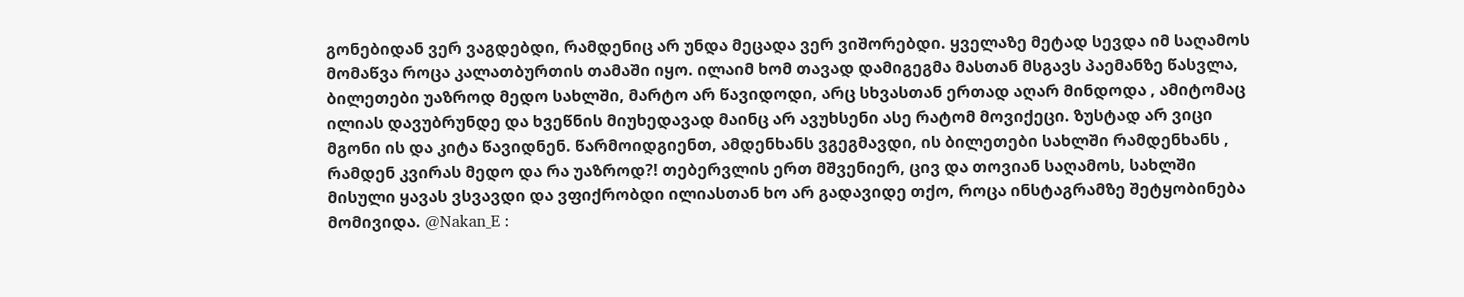გონებიდან ვერ ვაგდებდი, რამდენიც არ უნდა მეცადა ვერ ვიშორებდი. ყველაზე მეტად სევდა იმ საღამოს მომაწვა როცა კალათბურთის თამაში იყო. ილაიმ ხომ თავად დამიგეგმა მასთან მსგავს პაემანზე წასვლა, ბილეთები უაზროდ მედო სახლში, მარტო არ წავიდოდი, არც სხვასთან ერთად აღარ მინდოდა , ამიტომაც ილიას დავუბრუნდე და ხვეწნის მიუხედავად მაინც არ ავუხსენი ასე რატომ მოვიქეცი. ზუსტად არ ვიცი მგონი ის და კიტა წავიდნენ. წარმოიდგიენთ, ამდენხანს ვგეგმავდი, ის ბილეთები სახლში რამდენხანს , რამდენ კვირას მედო და რა უაზროდ?! თებერვლის ერთ მშვენიერ, ცივ და თოვიან საღამოს, სახლში მისული ყავას ვსვავდი და ვფიქრობდი ილიასთან ხო არ გადავიდე თქო, როცა ინსტაგრამზე შეტყობინება მომივიდა. @Nakan_E :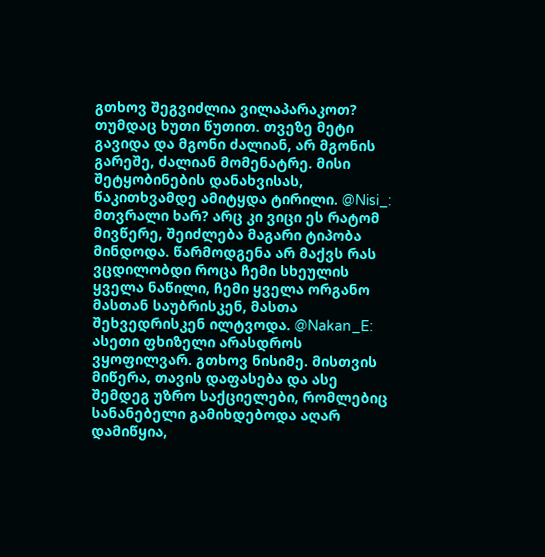გთხოვ შეგვიძლია ვილაპარაკოთ? თუმდაც ხუთი წუთით. თვეზე მეტი გავიდა და მგონი ძალიან, არ მგონის გარეშე, ძალიან მომენატრე. მისი შეტყობინების დანახვისას, წაკითხვამდე ამიტყდა ტირილი. @Nisi_: მთვრალი ხარ? არც კი ვიცი ეს რატომ მივწერე, შეიძლება მაგარი ტიპობა მინდოდა. წარმოდგენა არ მაქვს რას ვცდილობდი როცა ჩემი სხეულის ყველა ნაწილი, ჩემი ყველა ორგანო მასთან საუბრისკენ, მასთა შეხვედრისკენ ილტვოდა. @Nakan_E: ასეთი ფხიზელი არასდროს ვყოფილვარ. გთხოვ ნისიმე. მისთვის მიწერა, თავის დაფასება და ასე შემდეგ უზრო საქციელები, რომლებიც სანანებელი გამიხდებოდა აღარ დამიწყია,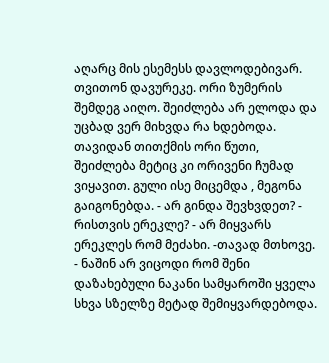აღარც მის ესემესს დავლოდებივარ. თვითონ დავურეკე. ორი ზუმერის შემდეგ აიღო. შეიძლება არ ელოდა და უცბად ვერ მიხვდა რა ხდებოდა. თავიდან თითქმის ორი წუთი, შეიძლება მეტიც კი ორივენი ჩუმად ვიყავით. გული ისე მიცემდა , მეგონა გაიგონებდა. - არ გინდა შევხვდეთ? - რისთვის ერეკლე? - არ მიყვარს ერეკლეს რომ მეძახი. -თავად მთხოვე. - ნაშინ არ ვიცოდი რომ შენი დაზახებული ნაკანი სამყაროში ყველა სხვა სზელზე მეტად შემიყვარდებოდა.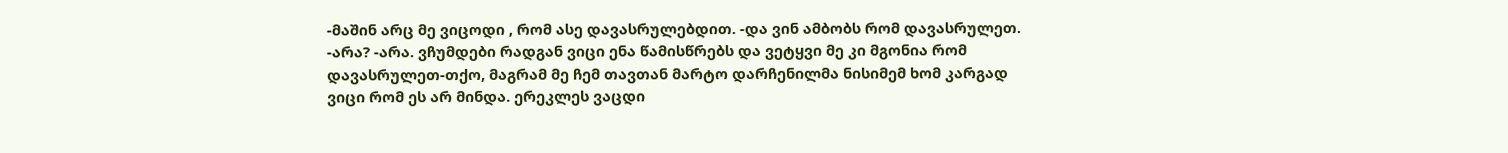-მაშინ არც მე ვიცოდი , რომ ასე დავასრულებდით. -და ვინ ამბობს რომ დავასრულეთ. -არა? -არა. ვჩუმდები რადგან ვიცი ენა წამისწრებს და ვეტყვი მე კი მგონია რომ დავასრულეთ-თქო, მაგრამ მე ჩემ თავთან მარტო დარჩენილმა ნისიმემ ხომ კარგად ვიცი რომ ეს არ მინდა. ერეკლეს ვაცდი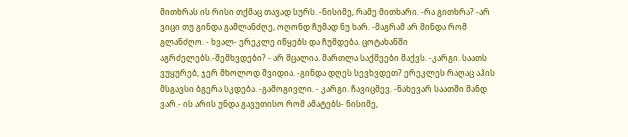მითხრას ის რისი თქმაც თავად სურს. -ნისიმე, რამე მითხარი. -რა გითხრა? -არ ვიცი თუ გინდა გამლანძღე, ოღონდ ჩუმად ნუ ხარ. -მაგრამ არ მინდა რომ გლანძღო. - ხვალ- ერეკლე იწყებს და ჩუმდება. ცოტახანში აგრძელებს.-შემხვდები? - არ მცალია. მართლა საქმეები მაქვს. -კარგი. საათს ვუყურებ, ჯერ მხოლოდ შვიდია. -გინდა დღეს სევხვდეთ? ერეკლეს რაღაც აჰის მსგავსი ბგერა სკდება. -გამოგივლი. - კარგი. ჩავიცმევ. -ნახევარ საათში მანდ ვარ.- ის არის უნდა გავუთისო რომ ამატებს- ნისიმე,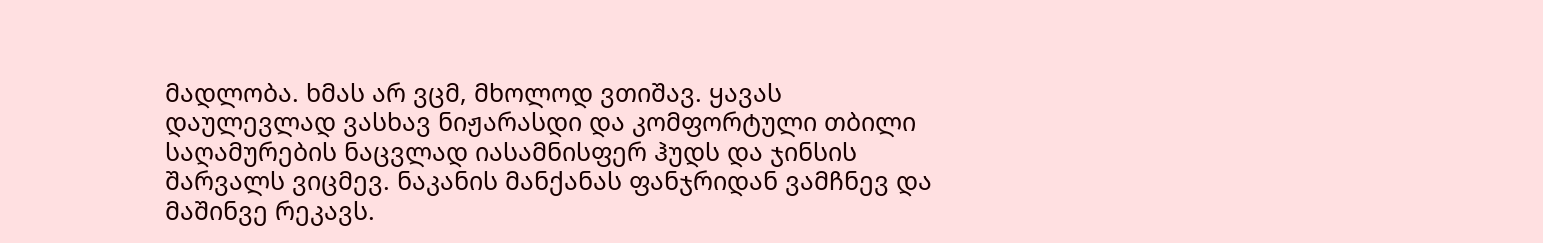მადლობა. ხმას არ ვცმ, მხოლოდ ვთიშავ. ყავას დაულევლად ვასხავ ნიჟარასდი და კომფორტული თბილი საღამურების ნაცვლად იასამნისფერ ჰუდს და ჯინსის შარვალს ვიცმევ. ნაკანის მანქანას ფანჯრიდან ვამჩნევ და მაშინვე რეკავს.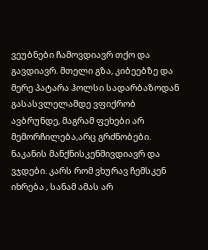ვეუბნები ჩამოვდიავრ თქო და გავდიავრ. მთელი გზა, კიბეებზე და მერე პატარა ჰოლსი სადარბაზოდან გასასვლელამდე ვფიქრობ ავბრუნდე, მაგრამ ფეხები არ მემორჩილება,არც გრძნობები. ნაკანის მანქნისკენმივდიავრ და ვჯდები. კარს რომ ვხურავ ჩემსკენ იხრება , სანამ ამას არ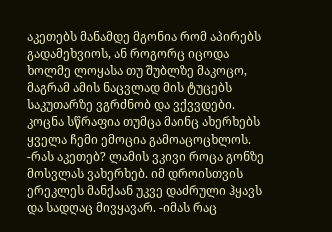აკეთებს მანამდე მგონია რომ აპირებს გადამეხვიოს, ან როგორც იცოდა ხოლმე ლოყასა თუ შუბლზე მაკოცო, მაგრამ ამის ნაცვლად მის ტუცებს საკუთარზე ვგრძნობ და ვქვვდები. კოცნა სწრაფია თუმცა მაინც ახერხებს ყველა ჩემი ემოცია გამოაცოცხლოს. -რას აკეთებ? ლამის ვკივი როცა გონზე მოსვლას ვახერხებ. იმ დროისთვის ერეკლეს მანქაან უკვე დაძრული ჰყავს და სადღაც მივყავარ. -იმას რაც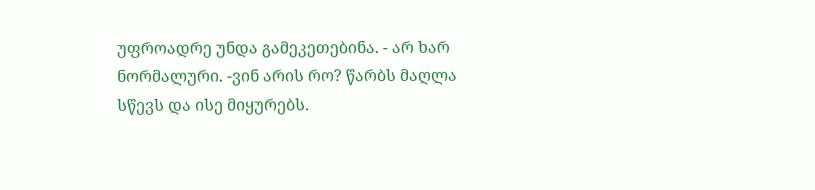უფროადრე უნდა გამეკეთებინა. - არ ხარ ნორმალური. -ვინ არის რო? წარბს მაღლა სწევს და ისე მიყურებს.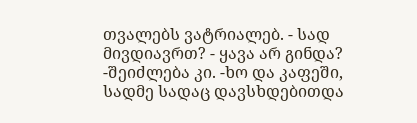თვალებს ვატრიალებ. - სად მივდიავრთ? - ყავა არ გინდა? -შეიძლება კი. -ხო და კაფეში, სადმე სადაც დავსხდებითდა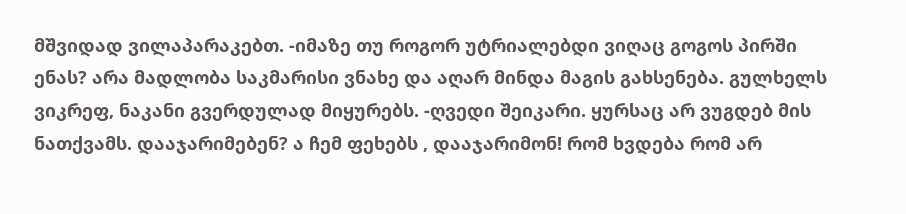მშვიდად ვილაპარაკებთ. -იმაზე თუ როგორ უტრიალებდი ვიღაც გოგოს პირში ენას? არა მადლობა საკმარისი ვნახე და აღარ მინდა მაგის გახსენება. გულხელს ვიკრეფ, ნაკანი გვერდულად მიყურებს. -ღვედი შეიკარი. ყურსაც არ ვუგდებ მის ნათქვამს. დააჯარიმებენ? ა ჩემ ფეხებს , დააჯარიმონ! რომ ხვდება რომ არ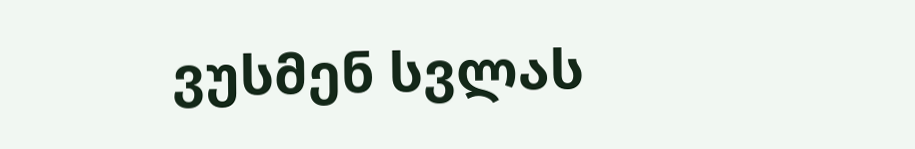ვუსმენ სვლას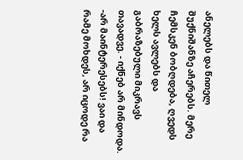ანელებს და წითელ შუქნიშანზე აჩერებს. მერე ჩემსკენ ბობღდება, ღვედს ხელს ავლებს და გაბრაზებული მიკრავს თავადვე. - იქნებ არ მინდოდა. -არ მაინტერესებს! ვაი და რამე მოხდეს, არ იცოდე რა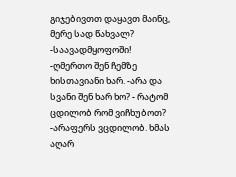გიჯებივთთ დაყავთ მაინც, მერე სად წახვალ? -საავადმყოფოში! -ღმერთო შენ ჩემზე ხისთავიანი ხარ. -არა და სვანი შენ ხარ ხო? - რატომ ცდილობ რომ ვიჩხუბოთ? -არაფერს ვცდილობ. ხმას აღარ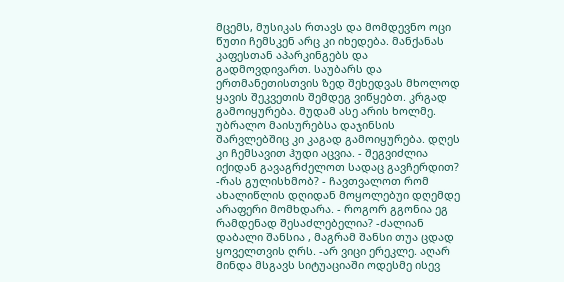მცემს, მუსიკას რთავს და მომდევნო ოცი წუთი ჩემსკენ არც კი იხედება. მანქანას კაფესთან აპარკინგებს და გადმოვდივართ. საუბარს და ერთმანეთისთვის ზედ შეხედვას მხოლოდ ყავის შეკვეთის შემდეგ ვიწყებთ. კრგად გამოიყურება. მუდამ ასე არის ხოლმე. უბრალო მაისურებსა დაჯინსის შარვლებშიც კი კაგად გამოიყურება. დღეს კი ჩემსავით ჰუდი აცვია. - შეგვიძლია იქიდან გავაგრძელოთ სადაც გავჩერდით? -რას გულისხმობ? - ჩავთვალოთ რომ ახალიწლის დღიდან მოყოლებუი დღემდე არაფერი მომხდარა. - როგორ გგონია ეგ რამდენად შესაძლებელია? -ძალიან დაბალი შანსია , მაგრამ შანსი თუა ცდად ყოველთვის ღრს. -არ ვიცი ერეკლე. აღარ მინდა მსგავს სიტუაციაში ოდესმე ისევ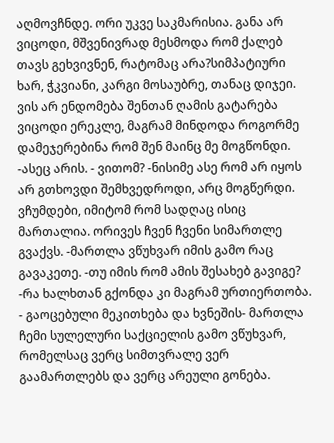აღმოვჩნდე. ორი უკვე საკმარისია. განა არ ვიცოდი, მშვენივრად მესმოდა რომ ქალებ თავს გეხვივნენ, რატომაც არა?სიმპატიური ხარ, ჭკვიანი, კარგი მოსაუბრე, თანაც დიჯეი. ვის არ ენდომება შენთან ღამის გატარება ვიცოდი ერეკლე, მაგრამ მინდოდა როგორმე დამეჯერებინა რომ შენ მაინც მე მოგწონდი. -ასეც არის. - ვითომ? -ნისიმე ასე რომ არ იყოს არ გთხოვდი შემხვედროდი, არც მოგწერდი. ვჩუმდები, იმიტომ რომ სადღაც ისიც მართალია. ორივეს ჩვენ ჩვენი სიმართლე გვაქვს. -მართლა ვწუხვარ იმის გამო რაც გავაკეთე. -თუ იმის რომ ამის შესახებ გავიგე? -რა ხალხთან გქონდა კი მაგრამ ურთიერთობა. - გაოცებული მეკითხება და ხვნეშის- მართლა ჩემი სულელური საქციელის გამო ვწუხვარ, რომელსაც ვერც სიმთვრალე ვერ გაამართლებს და ვერც არეული გონება.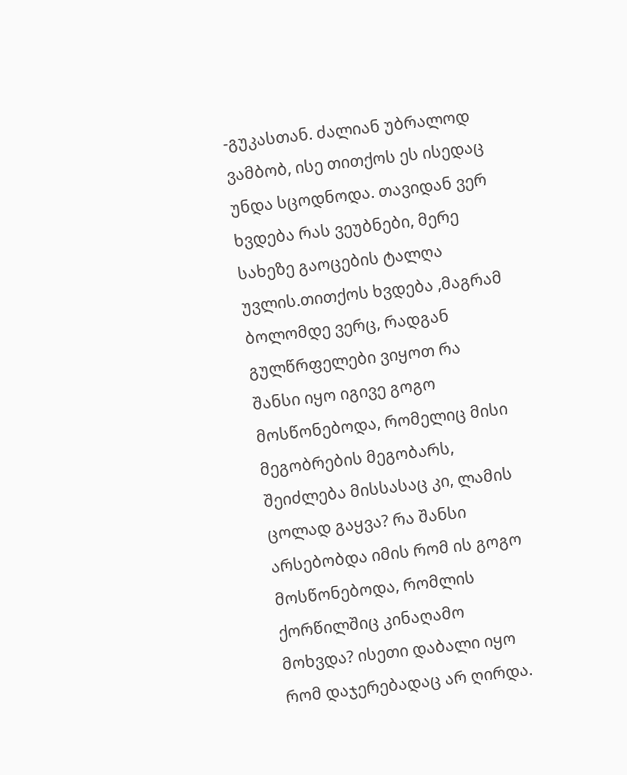-გუკასთან. ძალიან უბრალოდ ვამბობ, ისე თითქოს ეს ისედაც უნდა სცოდნოდა. თავიდან ვერ ხვდება რას ვეუბნები, მერე სახეზე გაოცების ტალღა უვლის.თითქოს ხვდება ,მაგრამ ბოლომდე ვერც, რადგან გულწრფელები ვიყოთ რა შანსი იყო იგივე გოგო მოსწონებოდა, რომელიც მისი მეგობრების მეგობარს, შეიძლება მისსასაც კი, ლამის ცოლად გაყვა? რა შანსი არსებობდა იმის რომ ის გოგო მოსწონებოდა, რომლის ქორწილშიც კინაღამო მოხვდა? ისეთი დაბალი იყო რომ დაჯერებადაც არ ღირდა.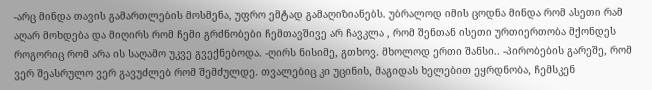-არც მინდა თავის გამართლების მოსმენა, უფრო ემტად გამაღიზიანებს. უბრალოდ იმის ცოდნა მინდა რომ ასეთი რამ აღარ მოხდება და მიღირს რომ ჩემი გრძნობები ჩემთავშივე არ ჩავკლა , რომ შენთან ისეთი ურთიერთობა მქონდეს როგორიც რომ არა ის საღამო უკვე გვექნებოდა. -ღირს ნისიმე, გთხოვ. მხოლოდ ერთი შანსი.. -პირობების გარეშე, რომ ვერ შეასრულო ვერ გავუძლებ რომ შემძულდე. თვალებიც კი უცინის, მაგიდას ხელებით ეყრდნობა, ჩემსკენ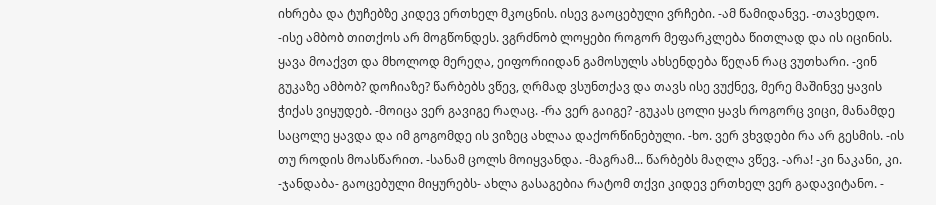იხრება და ტუჩებზე კიდევ ერთხელ მკოცნის. ისევ გაოცებული ვრჩები. -ამ წამიდანვე. -თავხედო. -ისე ამბობ თითქოს არ მოგწონდეს. ვგრძნობ ლოყები როგორ მეფარკლება წითლად და ის იცინის. ყავა მოაქვთ და მხოლოდ მერეღა, ეიფორიიდან გამოსულს ახსენდება წეღან რაც ვუთხარი. -ვინ გუკაზე ამბობ? დოჩიაზე? წარბებს ვწევ, ღრმად ვსუნთქავ და თავს ისე ვუქნევ, მერე მაშინვე ყავის ჭიქას ვიყუდებ. -მოიცა ვერ გავიგე რაღაც. -რა ვერ გაიგე? -გუკას ცოლი ყავს როგორც ვიცი, მანამდე საცოლე ყავდა და იმ გოგომდე ის ვიზეც ახლაა დაქორწინებული. -ხო. ვერ ვხვდები რა არ გესმის. -ის თუ როდის მოასწარით. -სანამ ცოლს მოიყვანდა. -მაგრამ... წარბებს მაღლა ვწევ. -არა! -კი ნაკანი, კი. -ჯანდაბა- გაოცებული მიყურებს- ახლა გასაგებია რატომ თქვი კიდევ ერთხელ ვერ გადავიტანო. -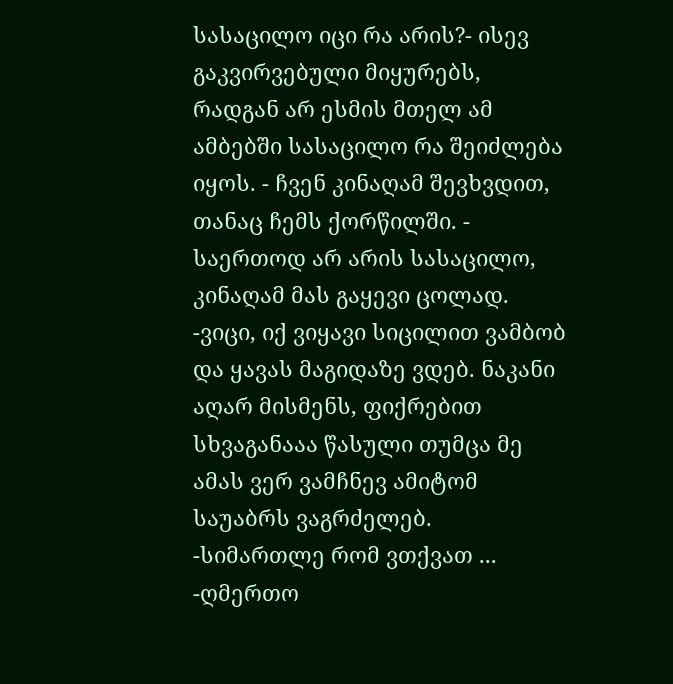სასაცილო იცი რა არის?- ისევ გაკვირვებული მიყურებს, რადგან არ ესმის მთელ ამ ამბებში სასაცილო რა შეიძლება იყოს. - ჩვენ კინაღამ შევხვდით, თანაც ჩემს ქორწილში. - საერთოდ არ არის სასაცილო, კინაღამ მას გაყევი ცოლად. -ვიცი, იქ ვიყავი სიცილით ვამბობ და ყავას მაგიდაზე ვდებ. ნაკანი აღარ მისმენს, ფიქრებით სხვაგანააა წასული თუმცა მე ამას ვერ ვამჩნევ ამიტომ საუაბრს ვაგრძელებ. -სიმართლე რომ ვთქვათ ... -ღმერთო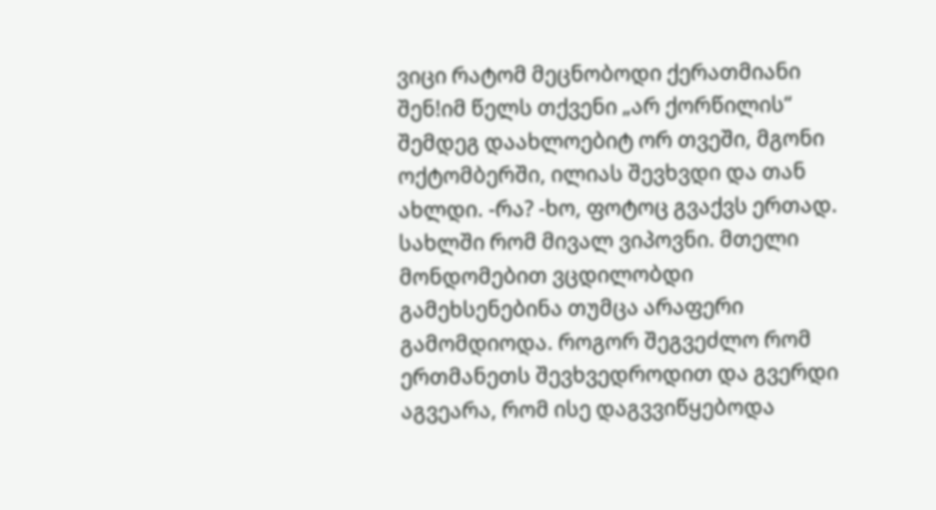ვიცი რატომ მეცნობოდი ქერათმიანი შენ!იმ წელს თქვენი „არ ქორწილის“ შემდეგ დაახლოებიტ ორ თვეში, მგონი ოქტომბერში, ილიას შევხვდი და თან ახლდი. -რა? -ხო, ფოტოც გვაქვს ერთად. სახლში რომ მივალ ვიპოვნი. მთელი მონდომებით ვცდილობდი გამეხსენებინა თუმცა არაფერი გამომდიოდა. როგორ შეგვეძლო რომ ერთმანეთს შევხვედროდით და გვერდი აგვეარა, რომ ისე დაგვვიწყებოდა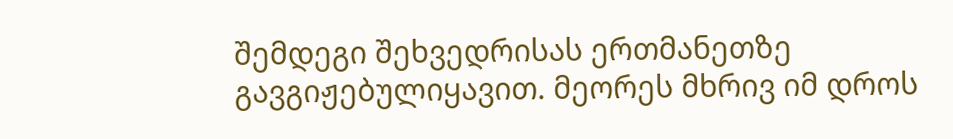შემდეგი შეხვედრისას ერთმანეთზე გავგიჟებულიყავით. მეორეს მხრივ იმ დროს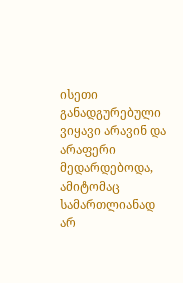ისეთი განადგურებული ვიყავი არავინ და არაფერი მედარდებოდა, ამიტომაც სამართლიანად არ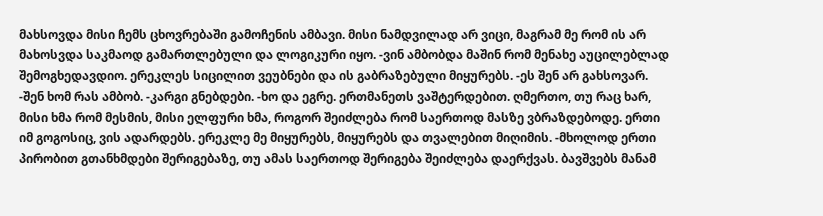მახსოვდა მისი ჩემს ცხოვრებაში გამოჩენის ამბავი. მისი ნამდვილად არ ვიცი, მაგრამ მე რომ ის არ მახოსვდა საკმაოდ გამართლებული და ლოგიკური იყო. -ვინ ამბობდა მაშინ რომ მენახე აუცილებლად შემოგხედავდიო. ერეკლეს სიცილით ვეუბნები და ის გაბრაზებული მიყურებს. -ეს შენ არ გახსოვარ. -შენ ხომ რას ამბობ. -კარგი გნებდები. -ხო და ეგრე. ერთმანეთს ვაშტერდებით. ღმერთო, თუ რაც ხარ, მისი ხმა რომ მესმის, მისი ელფური ხმა, როგორ შეიძლება რომ საერთოდ მასზე ვბრაზდებოდე. ერთი იმ გოგოსიც, ვის ადარდებს. ერეკლე მე მიყურებს, მიყურებს და თვალებით მიღიმის. -მხოლოდ ერთი პირობით გთანხმდები შერიგებაზე, თუ ამას საერთოდ შერიგება შეიძლება დაერქვას. ბავშვებს მანამ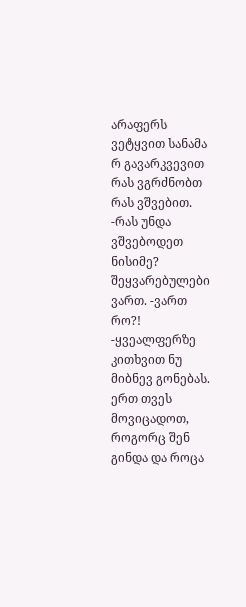არაფერს ვეტყვით სანამა რ გავარკვევით რას ვგრძნობთ რას ვშვებით. -რას უნდა ვშვებოდეთ ნისიმე? შეყვარებულები ვართ. -ვართ რო?! -ყვეალფერზე კითხვით ნუ მიბნევ გონებას. ერთ თვეს მოვიცადოთ, როგორც შენ გინდა და როცა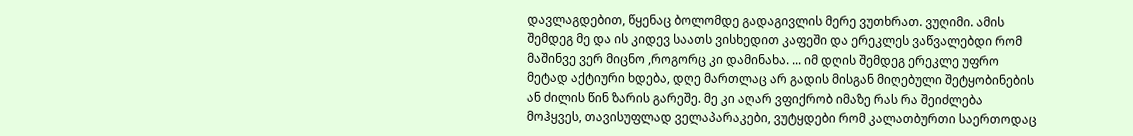დავლაგდებით, წყენაც ბოლომდე გადაგივლის მერე ვუთხრათ. ვუღიმი. ამის შემდეგ მე და ის კიდევ საათს ვისხედით კაფეში და ერეკლეს ვაწვალებდი რომ მაშინვე ვერ მიცნო ,როგორც კი დამინახა. ... იმ დღის შემდეგ ერეკლე უფრო მეტად აქტიური ხდება, დღე მართლაც არ გადის მისგან მიღებული შეტყობინების ან ძილის წინ ზარის გარეშე. მე კი აღარ ვფიქრობ იმაზე რას რა შეიძლება მოჰყვეს, თავისუფლად ველაპარაკები, ვუტყდები რომ კალათბურთი საერთოდაც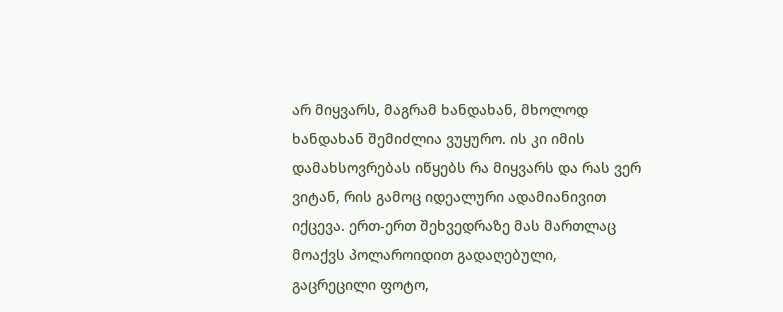არ მიყვარს, მაგრამ ხანდახან, მხოლოდ ხანდახან შემიძლია ვუყურო. ის კი იმის დამახსოვრებას იწყებს რა მიყვარს და რას ვერ ვიტან, რის გამოც იდეალური ადამიანივით იქცევა. ერთ-ერთ შეხვედრაზე მას მართლაც მოაქვს პოლაროიდით გადაღებული, გაცრეცილი ფოტო,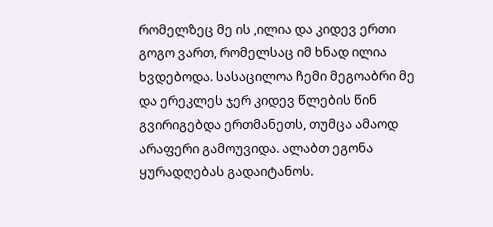რომელზეც მე ის ,ილია და კიდევ ერთი გოგო ვართ, რომელსაც იმ ხნად ილია ხვდებოდა. სასაცილოა ჩემი მეგოაბრი მე და ერეკლეს ჯერ კიდევ წლების წინ გვირიგებდა ერთმანეთს, თუმცა ამაოდ არაფერი გამოუვიდა. ალაბთ ეგონა ყურადღებას გადაიტანოს.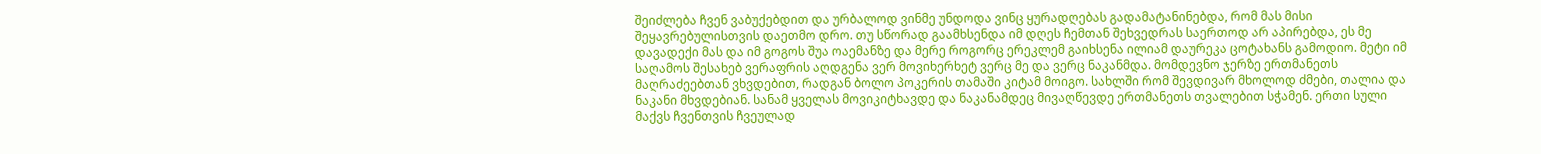შეიძლება ჩვენ ვაბუქებდით და ურბალოდ ვინმე უნდოდა ვინც ყურადღებას გადამატანინებდა, რომ მას მისი შეყავრებულისთვის დაეთმო დრო. თუ სწორად გაამხსენდა იმ დღეს ჩემთან შეხვედრას საერთოდ არ აპირებდა, ეს მე დავადექი მას და იმ გოგოს შუა ოაემანზე და მერე როგორც ერეკლემ გაიხსენა ილიამ დაურეკა ცოტახანს გამოდიო. მეტი იმ საღამოს შესახებ ვერაფრის აღდგენა ვერ მოვიხერხეტ ვერც მე და ვერც ნაკანმდა. მომდევნო ჯერზე ერთმანეთს მაღრაძეებთან ვხვდებით, რადგან ბოლო პოკერის თამაში კიტამ მოიგო. სახლში რომ შევდივარ მხოლოდ ძმები, თალია და ნაკანი მხვდებიან. სანამ ყველას მოვიკიტხავდე და ნაკანამდეც მივაღწევდე ერთმანეთს თვალებით სჭამენ. ერთი სული მაქვს ჩვენთვის ჩვეულად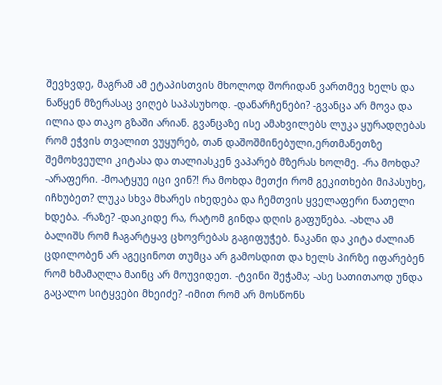შევხვდე, მაგრამ ამ ეტაპისთვის მხოლოდ შორიდან ვართმევ ხელს და ნაწყენ მზერასაც ვიღებ საპასუხოდ. -დანარჩენები? -გვანცა არ მოვა და ილია და თაკო გზაში არიან. გვანცაზე ისე ამახვილებს ლუკა ყურადღებას რომ ეჭვის თვალით ვუყურებ, თან დაშოშმინებული,ერთმანეთზე შემოხვეული კიტასა და თალიასკენ ვაპარებ მზერას ხოლმე. -რა მოხდა? -არაფერი. -მოატყუე იცი ვინ?! რა მოხდა მეთქი რომ გეკითხები მიპასუხე, იჩხუბეთ? ლუკა სხვა მხარეს იხედება და ჩემთვის ყველაფერი ნათელი ხდება. -რაზე? -დაიკიდე რა, რატომ გინდა დღის გაფუწება. -ახლა ამ ბალიშს რომ ჩაგარტყავ ცხოვრებას გაგიფუჭებ. ნაკანი და კიტა ძალიან ცდილობენ არ აგეცინოთ თუმცა არ გამოსდით და ხელს პირზე იფარებენ რომ ხმამაღლა მაინც არ მოუვიდეთ. -ტვინი შეჭამა; -ასე სათითაოდ უნდა გაცალო სიტყვები მხეიძე? -იმით რომ არ მოსწონს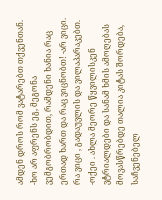ამდენ დროს რომ ვატარებთ თქვენთან. -ხო არ აფრენს ეგ, მეგონა ვემგობრობდით, რამდენი ხანია რაც ერთად ხართ და რაც ვიცნობთ! -არ ვიცი. რა ვიცი , გადაუვლის და ვილაპარაკებთ. -ოქეი . ახლა მეორე წყვილისკენ ვტრიალდები და სანამ ხმის ამოღებას მოვასწრებდე თალია კიტას შორდება, საჩვენებელ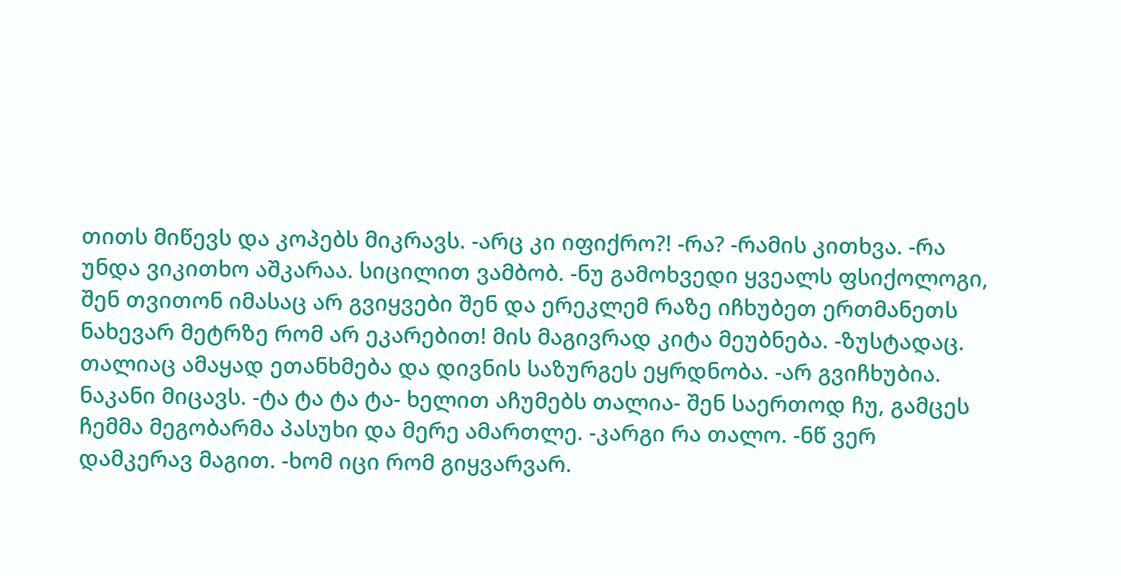თითს მიწევს და კოპებს მიკრავს. -არც კი იფიქრო?! -რა? -რამის კითხვა. -რა უნდა ვიკითხო აშკარაა. სიცილით ვამბობ. -ნუ გამოხვედი ყვეალს ფსიქოლოგი, შენ თვითონ იმასაც არ გვიყვები შენ და ერეკლემ რაზე იჩხუბეთ ერთმანეთს ნახევარ მეტრზე რომ არ ეკარებით! მის მაგივრად კიტა მეუბნება. -ზუსტადაც. თალიაც ამაყად ეთანხმება და დივნის საზურგეს ეყრდნობა. -არ გვიჩხუბია. ნაკანი მიცავს. -ტა ტა ტა ტა- ხელით აჩუმებს თალია- შენ საერთოდ ჩუ, გამცეს ჩემმა მეგობარმა პასუხი და მერე ამართლე. -კარგი რა თალო. -ნწ ვერ დამკერავ მაგით. -ხომ იცი რომ გიყვარვარ.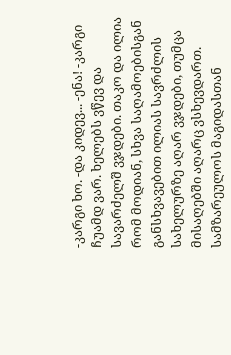-კარგი ხო. -და კიდევ... -ენა! -კარგი ჩუამდ ვარ. ხელებს ვწევ და სავარძელშ ვჯდები. თაკო და ილია რომ მოდიან, სხვა საღამოებისგან განსხვავებით ილიას სავრძლის სახელურზე აღარ ვჯდები, თუმცა მისაღებში აღარც ვსხევდართ. სამზარეულოს მაგიდასთან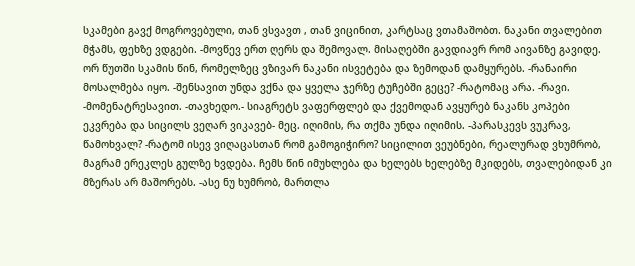სკამები გავქ მოგროვებული, თან ვსვავთ , თან ვიცინით, კარტსაც ვთამაშობთ. ნაკანი თვალებით მჭამს, ფეხზე ვდგები. -მოვწევ ერთ ღერს და შემოვალ. მისაღებში გავდიავრ რომ აივანზე გავიდე. ორ წუთში სკამის წინ, რომელზეც ვზივარ ნაკანი ისვეტება და ზემოდან დამყურებს. -რანაირი მოსალმება იყო. -შენსავით უნდა ვქნა და ყველა ჯერზე ტუჩებში გეცე? -რატომაც არა. -რავი. -მომენატრესავით. -თავხედო.- სიაგრეტს ვაფერფლებ და ქვემოდან ავყურებ ნაკანს კოპები ეკვრება და სიცილს ვეღარ ვიკავებ- მეც. იღიმის, რა თქმა უნდა იღიმის. -პარასკევს ვუკრავ, წამოხვალ? -რატომ ისევ ვიღაცასთან რომ გამოგიჭირო? სიცილით ვეუბნები, რეალურად ვხუმრობ, მაგრამ ერეკლეს გულზე ხვდება. ჩემს წინ იმუხლება და ხელებს ხელებზე მკიდებს, თვალებიდან კი მზერას არ მაშორებს. -ასე ნუ ხუმრობ, მართლა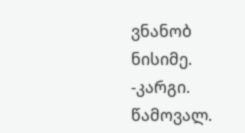ვნანობ ნისიმე. -კარგი. წამოვალ.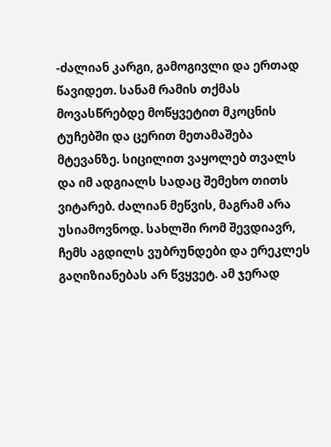-ძალიან კარგი, გამოგივლი და ერთად წავიდეთ. სანამ რამის თქმას მოვასწრებდე მოწყვეტით მკოცნის ტუჩებში და ცერით მეთამაშება მტევანზე. სიცილით ვაყოლებ თვალს და იმ ადგიალს სადაც შემეხო თითს ვიტარებ. ძალიან მეწვის, მაგრამ არა უსიამოვნოდ. სახლში რომ შევდიავრ, ჩემს აგდილს ვუბრუნდები და ერეკლეს გაღიზიანებას არ წვყვეტ. ამ ჯერად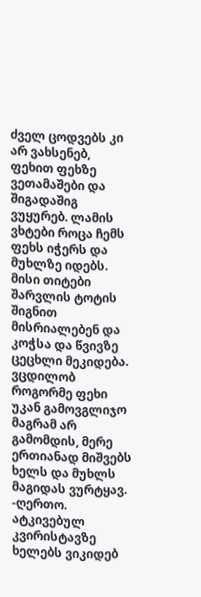ძველ ცოდვებს კი არ ვახსენებ, ფეხით ფეხზე ვეთამაშები და შიგადაშიგ ვუყურებ. ლამის ვხტები როცა ჩემს ფეხს იჭერს და მუხლზე იდებს. მისი თიტები შარვლის ტოტის შიგნით მისრიალებენ და კოჭსა და წვივზე ცეცხლი მეკიდება. ვცდილობ როგორმე ფეხი უკან გამოვგლიჯო მაგრამ არ გამომდის, მერე ერთიანად მიშვებს ხელს და მუხლს მაგიდას ვურტყავ. -ღერთო. ატკივებულ კვირისტავზე ხელებს ვიკიდებ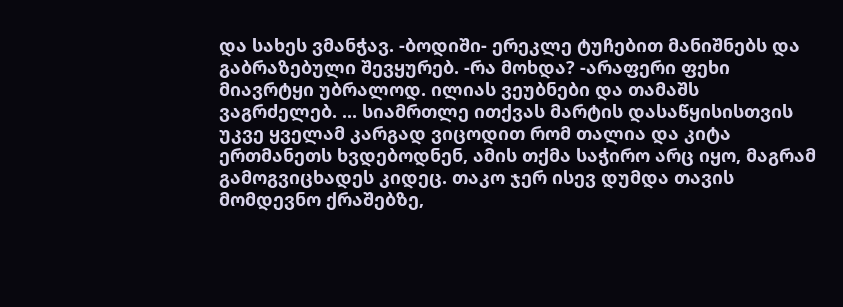და სახეს ვმანჭავ. -ბოდიში- ერეკლე ტუჩებით მანიშნებს და გაბრაზებული შევყურებ. -რა მოხდა? -არაფერი ფეხი მიავრტყი უბრალოდ. ილიას ვეუბნები და თამაშს ვაგრძელებ. ... სიამრთლე ითქვას მარტის დასაწყისისთვის უკვე ყველამ კარგად ვიცოდით რომ თალია და კიტა ერთმანეთს ხვდებოდნენ, ამის თქმა საჭირო არც იყო, მაგრამ გამოგვიცხადეს კიდეც. თაკო ჯერ ისევ დუმდა თავის მომდევნო ქრაშებზე,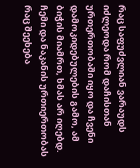რაც საფუძვლიან ვარაუდს იძლეოდა რომ დაჩისთან ურთერთობაში იყო და ჩვენი დამოკიდებულების გამო, ამ ბიჭის მიამრთ, ხმას არ იღებდ. ჩემი და ნაკანის ურთიერთობას რაც შეეხება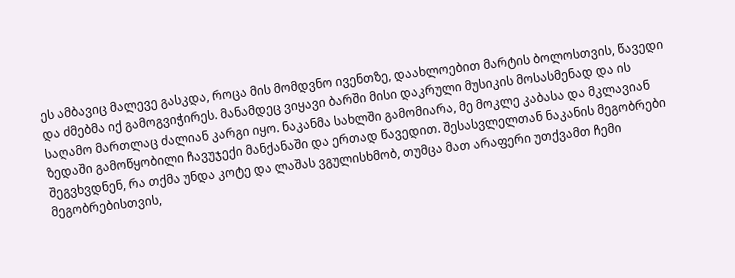ეს ამბავიც მალევე გასკდა, როცა მის მომდვნო ივენთზე, დაახლოებით მარტის ბოლოსთვის, წავედი და ძმებმა იქ გამოგვიჭირეს. მანამდეც ვიყავი ბარში მისი დაკრული მუსიკის მოსასმენად და ის საღამო მართლაც ძალიან კარგი იყო. ნაკანმა სახლში გამომიარა, მე მოკლე კაბასა და მკლავიან ზედაში გამოწყობილი ჩავუჯექი მანქანაში და ერთად წავედით. შესასვლელთან ნაკანის მეგობრები შეგვხვდნენ, რა თქმა უნდა კოტე და ლაშას ვგულისხმობ, თუმცა მათ არაფერი უთქვამთ ჩემი მეგობრებისთვის,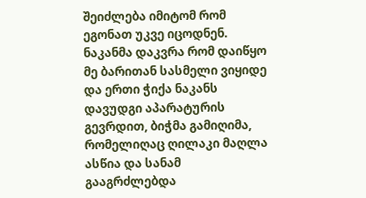შეიძლება იმიტომ რომ ეგონათ უკვე იცოდნენ. ნაკანმა დაკვრა რომ დაიწყო მე ბარითან სასმელი ვიყიდე და ერთი ჭიქა ნაკანს დავუდგი აპარატურის გევრდით, ბიჭმა გამიღიმა, რომელიღაც ღილაკი მაღლა ასწია და სანამ გააგრძლებდა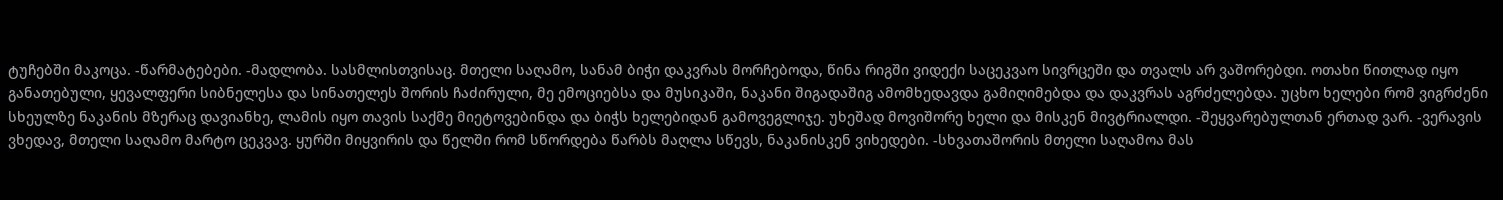ტუჩებში მაკოცა. -წარმატებები. -მადლობა. სასმლისთვისაც. მთელი საღამო, სანამ ბიჭი დაკვრას მორჩებოდა, წინა რიგში ვიდექი საცეკვაო სივრცეში და თვალს არ ვაშორებდი. ოთახი წითლად იყო განათებული, ყევალფერი სიბნელესა და სინათელეს შორის ჩაძირული, მე ემოციებსა და მუსიკაში, ნაკანი შიგადაშიგ ამომხედავდა გამიღიმებდა და დაკვრას აგრძელებდა. უცხო ხელები რომ ვიგრძენი სხეულზე ნაკანის მზერაც დავიანხე, ლამის იყო თავის საქმე მიეტოვებინდა და ბიჭს ხელებიდან გამოვეგლიჯე. უხეშად მოვიშორე ხელი და მისკენ მივტრიალდი. -შეყვარებულთან ერთად ვარ. -ვერავის ვხედავ, მთელი საღამო მარტო ცეკვავ. ყურში მიყვირის და წელში რომ სწორდება წარბს მაღლა სწევს, ნაკანისკენ ვიხედები. -სხვათაშორის მთელი საღამოა მას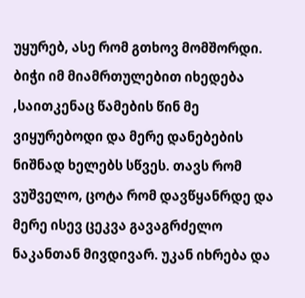უყურებ, ასე რომ გთხოვ მომშორდი. ბიჭი იმ მიამრთულებით იხედება ,საითკენაც წამების წინ მე ვიყურებოდი და მერე დანებების ნიშნად ხელებს სწვეს. თავს რომ ვუშველო, ცოტა რომ დავწყანრდე და მერე ისევ ცეკვა გავაგრძელო ნაკანთან მივდივარ. უკან იხრება და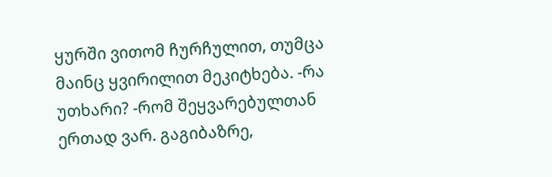ყურში ვითომ ჩურჩულით, თუმცა მაინც ყვირილით მეკიტხება. -რა უთხარი? -რომ შეყვარებულთან ერთად ვარ. გაგიბაზრე,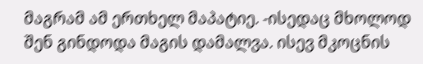მაგრამ ამ ერთხელ მაპატიე. -ისედაც მხოლოდ შენ გინდოდა მაგის დამალვა. ისევ მკოცნის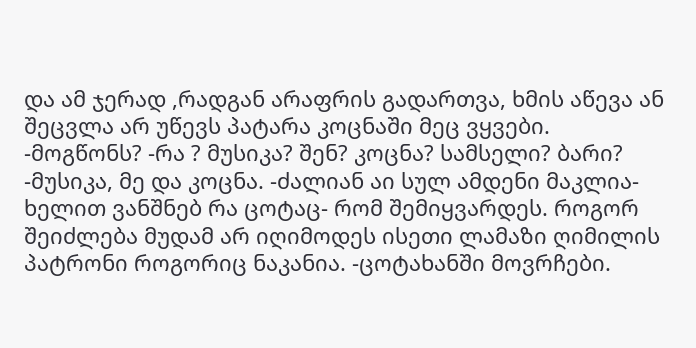და ამ ჯერად ,რადგან არაფრის გადართვა, ხმის აწევა ან შეცვლა არ უწევს პატარა კოცნაში მეც ვყვები. -მოგწონს? -რა ? მუსიკა? შენ? კოცნა? სამსელი? ბარი? -მუსიკა, მე და კოცნა. -ძალიან აი სულ ამდენი მაკლია- ხელით ვანშნებ რა ცოტაც- რომ შემიყვარდეს. როგორ შეიძლება მუდამ არ იღიმოდეს ისეთი ლამაზი ღიმილის პატრონი როგორიც ნაკანია. -ცოტახანში მოვრჩები.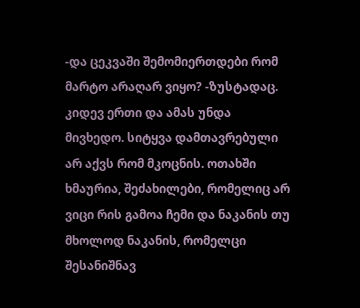-და ცეკვაში შემომიერთდები რომ მარტო არაღარ ვიყო? -ზუსტადაც. კიდევ ერთი და ამას უნდა მივხედო. სიტყვა დამთავრებული არ აქვს რომ მკოცნის. ოთახში ხმაურია, შეძახილები, რომელიც არ ვიცი რის გამოა ჩემი და ნაკანის თუ მხოლოდ ნაკანის, რომელცი შესანიშნავ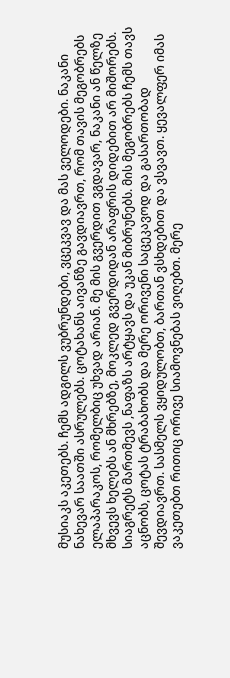მუსიაკს აკეთებს. ჩემს ადგილს ვუბრუნდები, ვცეკვავ და მას ველოდები. ნაკანი ნახევარ საათში ასრულებს. ცოტახანს აივანზე გავდიავრთ, რომ თავის მეგობრებს ელაპარაკოს, რომელბიც უხვად არიან. მე მის გვერდით ვგდავარ, ნაკანი ან წელზე მხვევს ხელებს ან მხრებზე, მოკლედ გვერდიდან არაფრის დიდებით არ მიშორებს. სიაგრეტს მართმევს ,ნაფაზს არტყავს და უკან მიბრუნებს. მის მეგობრებს ჩემს თავს აცნობს, ცოტას ტრაბახობს და მერე ორივენი საცეკავოდ და გასართობად შევდიავრთ. სასმელს ვყიდულობთ, ბართან ვსხდებით და ვსვავთ. ყევალფერ იმას ვაკეთებთ რითიც ორივე სიამოვნებას ვიღებთ. მერე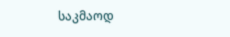საკმაოდ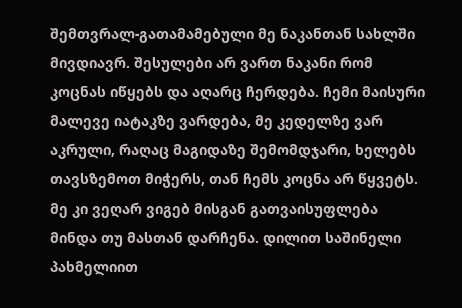შემთვრალ-გათამამებული მე ნაკანთან სახლში მივდიავრ. შესულები არ ვართ ნაკანი რომ კოცნას იწყებს და აღარც ჩერდება. ჩემი მაისური მალევე იატაკზე ვარდება, მე კედელზე ვარ აკრული, რაღაც მაგიდაზე შემომდჯარი, ხელებს თავსზემოთ მიჭერს, თან ჩემს კოცნა არ წყვეტს. მე კი ვეღარ ვიგებ მისგან გათვაისუფლება მინდა თუ მასთან დარჩენა. დილით საშინელი პახმელიით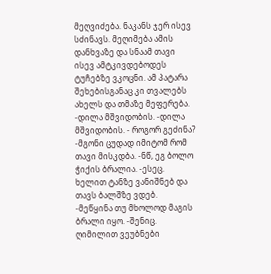მეღვიძება. ნაკანს ჯერ ისევ სძინავს. მეღიმება ამის დანხვაზე და სნაამ თავი ისევ ამტკივდებოდეს ტუჩებზე ვკოცნი. ამ პატარა შეხებისგანაც კი თვალებს ახელს და თმაზე მეფერება. -დილა მშვიდობის. -დილა მშვიდობის. - როგორ გეძინა? -მგონი ცუდად იმიტომ რომ თავი მისკდბა. -ნწ, ეგ ბოლო ჭიქის ბრალია. -ესეც. ხელით ტანზე ვანიშნებ და თავს ბალშზე ვდებ. -მეწყინა თუ მხოლოდ მაგის ბრალი იყო. -შენიც. ღიმილით ვეუბნები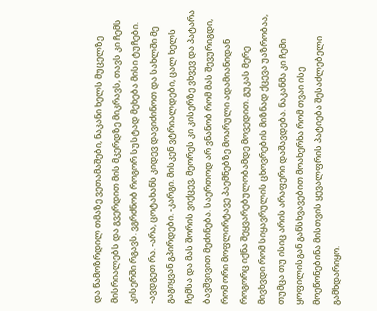და წამოზრდილ თმაზე ვეთამაშები, ნაკანი ხელს მუცელზე მისრიალებს და გვერდით მის მკერდზე მიკრავს, თავს კი ჩემს კისერში რგავს. ვგრძნობ როგორ სუსტად მეხება მისი ტუჩები. -ავდგეთ რა. -არა, ცოტახანს კიდევ დავიძინოთ და სახლში მე გაგიყვან გპირდები. -კარგი. მისკენ ვტრიალდები, ცალ ხელს ჩემსა და მას შორის ვიქცევ, მეორეს კი კისერზე ვხვევ და პატარა ბავშვივით მეძინება. საერთოდ არ ვნანობ რომ მას შევურიგდი, რომ ორი მოფლირტავე პაემნებზე მოარული ადამიანიდან როგორც იქნა შეყვარებულობამდე მოვედით. გუკას მერე მივხვდი რომ სიყავრულის ცხოვრების მიზნად ქცევა უაზრობაა, თუმცა თუ ისიც არის არაფერი დაშავდება. ნაკანმა კი ჩემი ყოფილისგან განსხვავებით მოახერხა რომ თვაი ისე მოეწონებინა მისთვის ყევალფრის პატიება შესაძლებელი გამხდარიყო.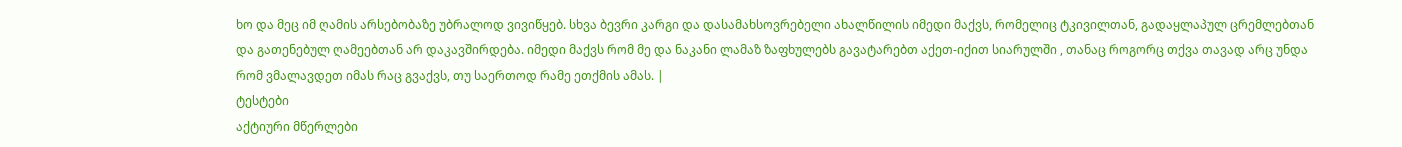ხო და მეც იმ ღამის არსებობაზე უბრალოდ ვივიწყებ. სხვა ბევრი კარგი და დასამახსოვრებელი ახალწილის იმედი მაქვს, რომელიც ტკივილთან, გადაყლაპულ ცრემლებთან და გათენებულ ღამეებთან არ დაკავშირდება. იმედი მაქვს რომ მე და ნაკანი ლამაზ ზაფხულებს გავატარებთ აქეთ-იქით სიარულში , თანაც როგორც თქვა თავად არც უნდა რომ ვმალავდეთ იმას რაც გვაქვს, თუ საერთოდ რამე ეთქმის ამას. |
ტესტები
აქტიური მწერლები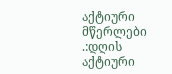აქტიური მწერლები
.:დღის აქტიური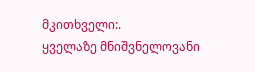მკითხველი:.
ყველაზე მნიშვნელოვანი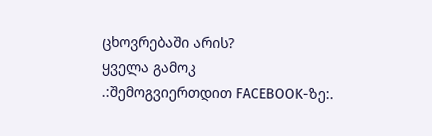ცხოვრებაში არის?
ყველა გამოკ
.:შემოგვიერთდით FACEBOOK-ზე:.